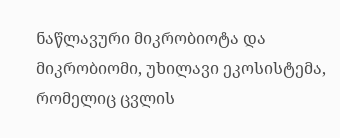ნაწლავური მიკრობიოტა და მიკრობიომი, უხილავი ეკოსისტემა, რომელიც ცვლის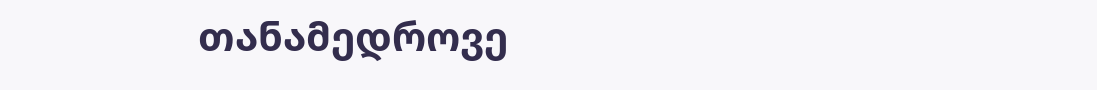თანამედროვე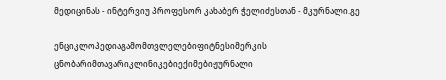მედიცინას - ინტერვიუ პროფესორ კახაბერ ჭელიძესთან - მკურნალი.გე

ენციკლოპედიაგამომთვლელებიფიტნესიმერკის ცნობარიმთავარიკლინიკებიექიმებიჟურნალი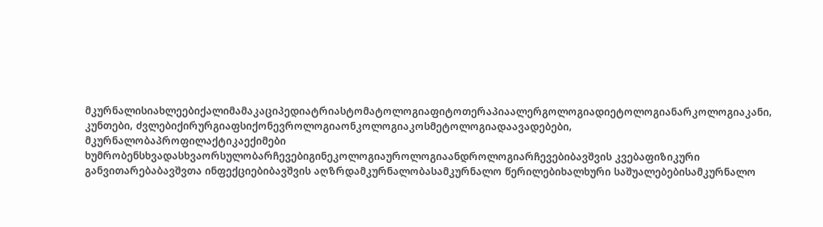მკურნალისიახლეებიქალიმამაკაციპედიატრიასტომატოლოგიაფიტოთერაპიაალერგოლოგიადიეტოლოგიანარკოლოგიაკანი, კუნთები, ძვლებიქირურგიაფსიქონევროლოგიაონკოლოგიაკოსმეტოლოგიადაავადებები, მკურნალობაპროფილაქტიკაექიმები ხუმრობენსხვადასხვაორსულობარჩევებიგინეკოლოგიაუროლოგიაანდროლოგიარჩევებიბავშვის კვებაფიზიკური განვითარებაბავშვთა ინფექციებიბავშვის აღზრდამკურნალობასამკურნალო წერილებიხალხური საშუალებებისამკურნალო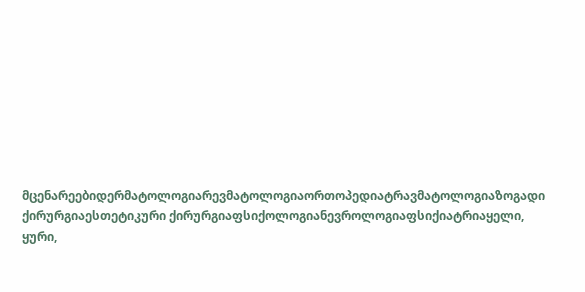მცენარეებიდერმატოლოგიარევმატოლოგიაორთოპედიატრავმატოლოგიაზოგადი ქირურგიაესთეტიკური ქირურგიაფსიქოლოგიანევროლოგიაფსიქიატრიაყელი, ყური,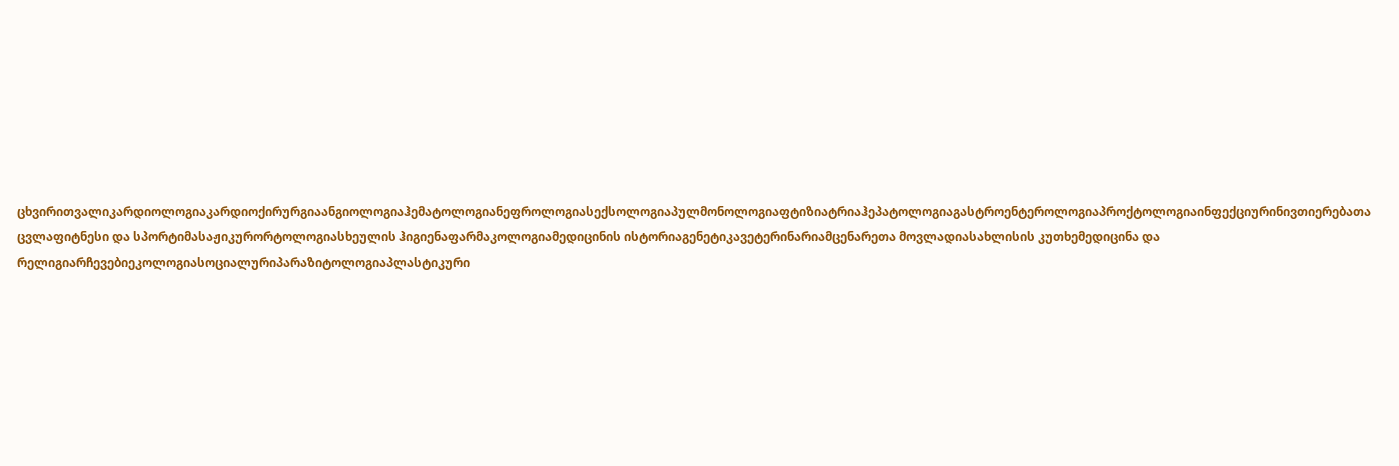ცხვირითვალიკარდიოლოგიაკარდიოქირურგიაანგიოლოგიაჰემატოლოგიანეფროლოგიასექსოლოგიაპულმონოლოგიაფტიზიატრიაჰეპატოლოგიაგასტროენტეროლოგიაპროქტოლოგიაინფექციურინივთიერებათა ცვლაფიტნესი და სპორტიმასაჟიკურორტოლოგიასხეულის ჰიგიენაფარმაკოლოგიამედიცინის ისტორიაგენეტიკავეტერინარიამცენარეთა მოვლადიასახლისის კუთხემედიცინა და რელიგიარჩევებიეკოლოგიასოციალურიპარაზიტოლოგიაპლასტიკური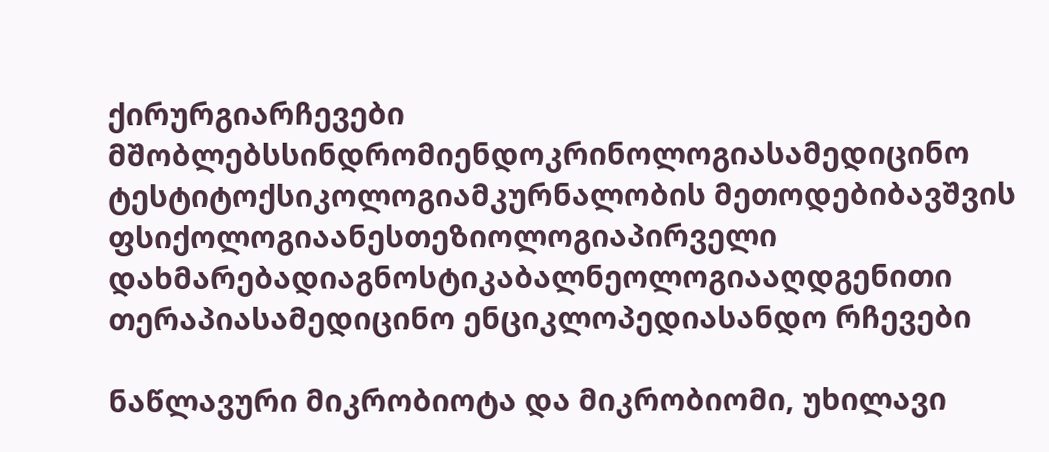ქირურგიარჩევები მშობლებსსინდრომიენდოკრინოლოგიასამედიცინო ტესტიტოქსიკოლოგიამკურნალობის მეთოდებიბავშვის ფსიქოლოგიაანესთეზიოლოგიაპირველი დახმარებადიაგნოსტიკაბალნეოლოგიააღდგენითი თერაპიასამედიცინო ენციკლოპედიასანდო რჩევები

ნაწლავური მიკრობიოტა და მიკრობიომი, უხილავი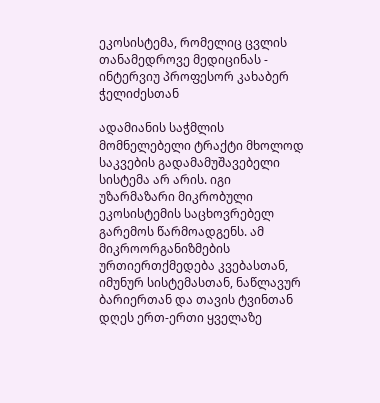ეკოსისტემა, რომელიც ცვლის თანამედროვე მედიცინას - ინტერვიუ პროფესორ კახაბერ ჭელიძესთან

ადამიანის საჭმლის მომნელებელი ტრაქტი მხოლოდ საკვების გადამამუშავებელი სისტემა არ არის. იგი უზარმაზარი მიკრობული ეკოსისტემის საცხოვრებელ გარემოს წარმოადგენს. ამ მიკროორგანიზმების ურთიერთქმედება კვებასთან, იმუნურ სისტემასთან, ნაწლავურ ბარიერთან და თავის ტვინთან დღეს ერთ-ერთი ყველაზე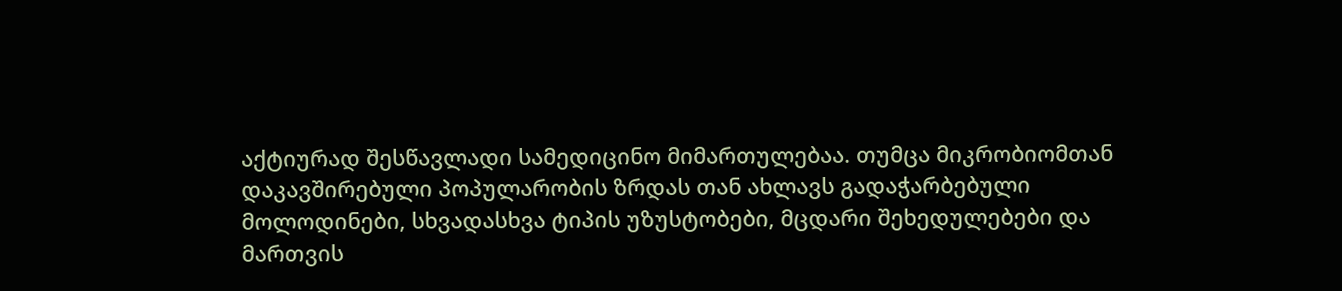აქტიურად შესწავლადი სამედიცინო მიმართულებაა. თუმცა მიკრობიომთან დაკავშირებული პოპულარობის ზრდას თან ახლავს გადაჭარბებული მოლოდინები, სხვადასხვა ტიპის უზუსტობები, მცდარი შეხედულებები და მართვის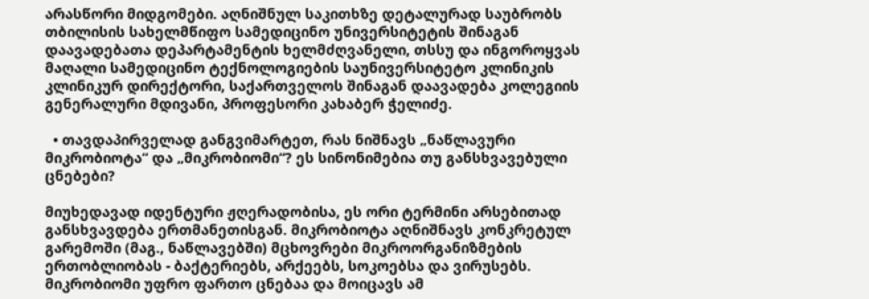არასწორი მიდგომები. აღნიშნულ საკითხზე დეტალურად საუბრობს თბილისის სახელმწიფო სამედიცინო უნივერსიტეტის შინაგან დაავადებათა დეპარტამენტის ხელმძღვანელი, თსსუ და ინგოროყვას მაღალი სამედიცინო ტექნოლოგიების საუნივერსიტეტო კლინიკის კლინიკურ დირექტორი, საქართველოს შინაგან დაავადება კოლეგიის გენერალური მდივანი, პროფესორი კახაბერ ჭელიძე.

  • თავდაპირველად განგვიმარტეთ, რას ნიშნავს „ნაწლავური მიკრობიოტა“ და „მიკრობიომი“? ეს სინონიმებია თუ განსხვავებული ცნებები?

მიუხედავად იდენტური ჟღერადობისა, ეს ორი ტერმინი არსებითად განსხვავდება ერთმანეთისგან. მიკრობიოტა აღნიშნავს კონკრეტულ გარემოში (მაგ., ნაწლავებში) მცხოვრები მიკროორგანიზმების ერთობლიობას - ბაქტერიებს, არქეებს, სოკოებსა და ვირუსებს. მიკრობიომი უფრო ფართო ცნებაა და მოიცავს ამ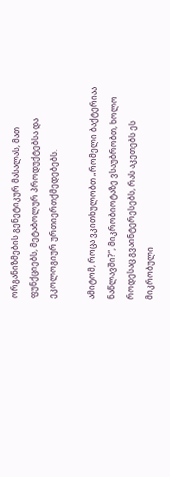ორგანიზმების გენეტიკურ მასალას, მათ ფუნქციებს, მეტაბოლურ პროდუქტებსა და ეკოლოგიურ ურთიერთქმედებებს.

ამიტომ, როცა ვკითხულობთ „რომელი ბაქტერიაა ნაწლავში?“, მიკრობიოტაზე ვსაუბრობთ, ხოლო როდესაც გვაინტერესებს, რას აკეთებს ეს მიკრობული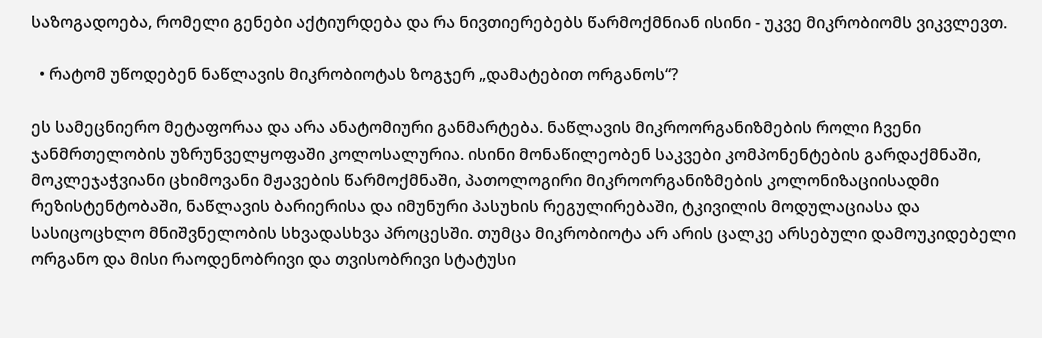საზოგადოება, რომელი გენები აქტიურდება და რა ნივთიერებებს წარმოქმნიან ისინი - უკვე მიკრობიომს ვიკვლევთ.

  • რატომ უწოდებენ ნაწლავის მიკრობიოტას ზოგჯერ „დამატებით ორგანოს“?

ეს სამეცნიერო მეტაფორაა და არა ანატომიური განმარტება. ნაწლავის მიკროორგანიზმების როლი ჩვენი ჯანმრთელობის უზრუნველყოფაში კოლოსალურია. ისინი მონაწილეობენ საკვები კომპონენტების გარდაქმნაში, მოკლეჯაჭვიანი ცხიმოვანი მჟავების წარმოქმნაში, პათოლოგირი მიკროორგანიზმების კოლონიზაციისადმი რეზისტენტობაში, ნაწლავის ბარიერისა და იმუნური პასუხის რეგულირებაში, ტკივილის მოდულაციასა და სასიცოცხლო მნიშვნელობის სხვადასხვა პროცესში. თუმცა მიკრობიოტა არ არის ცალკე არსებული დამოუკიდებელი ორგანო და მისი რაოდენობრივი და თვისობრივი სტატუსი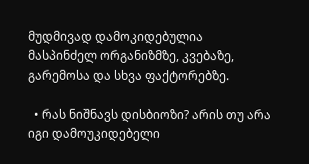მუდმივად დამოკიდებულია მასპინძელ ორგანიზმზე, კვებაზე, გარემოსა და სხვა ფაქტორებზე.

  • რას ნიშნავს დისბიოზი? არის თუ არა იგი დამოუკიდებელი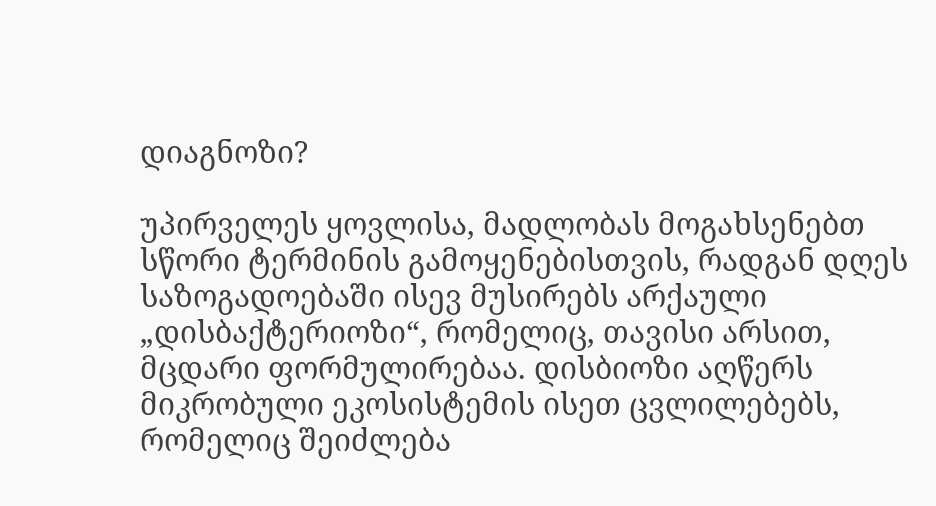დიაგნოზი?

უპირველეს ყოვლისა, მადლობას მოგახსენებთ სწორი ტერმინის გამოყენებისთვის, რადგან დღეს საზოგადოებაში ისევ მუსირებს არქაული „დისბაქტერიოზი“, რომელიც, თავისი არსით, მცდარი ფორმულირებაა. დისბიოზი აღწერს მიკრობული ეკოსისტემის ისეთ ცვლილებებს, რომელიც შეიძლება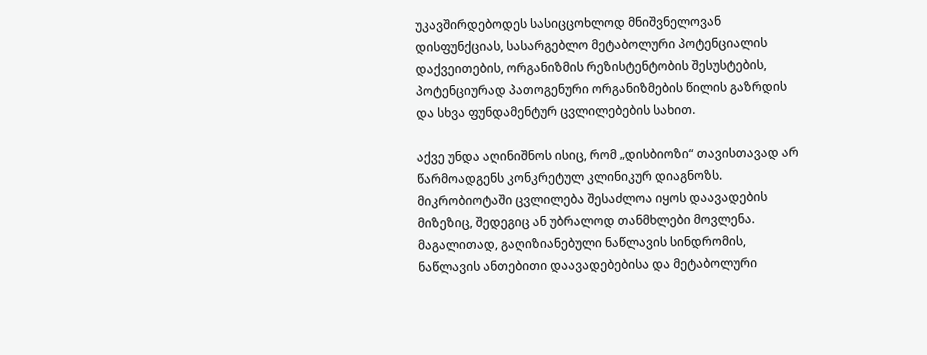უკავშირდებოდეს სასიცცოხლოდ მნიშვნელოვან დისფუნქციას, სასარგებლო მეტაბოლური პოტენციალის დაქვეითების, ორგანიზმის რეზისტენტობის შესუსტების, პოტენციურად პათოგენური ორგანიზმების წილის გაზრდის და სხვა ფუნდამენტურ ცვლილებების სახით.

აქვე უნდა აღინიშნოს ისიც, რომ „დისბიოზი“ თავისთავად არ წარმოადგენს კონკრეტულ კლინიკურ დიაგნოზს. მიკრობიოტაში ცვლილება შესაძლოა იყოს დაავადების მიზეზიც, შედეგიც ან უბრალოდ თანმხლები მოვლენა. მაგალითად, გაღიზიანებული ნაწლავის სინდრომის, ნაწლავის ანთებითი დაავადებებისა და მეტაბოლური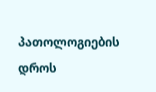პათოლოგიების დროს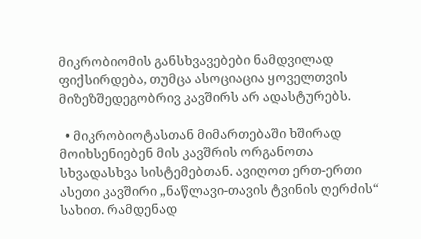მიკრობიომის განსხვავებები ნამდვილად ფიქსირდება, თუმცა ასოციაცია ყოველთვის მიზეზშედეგობრივ კავშირს არ ადასტურებს.

  • მიკრობიოტასთან მიმართებაში ხშირად მოიხსენიებენ მის კავშრის ორგანოთა სხვადასხვა სისტემებთან. ავიღოთ ერთ-ერთი ასეთი კავშირი „ნაწლავი-თავის ტვინის ღერძის“ სახით. რამდენად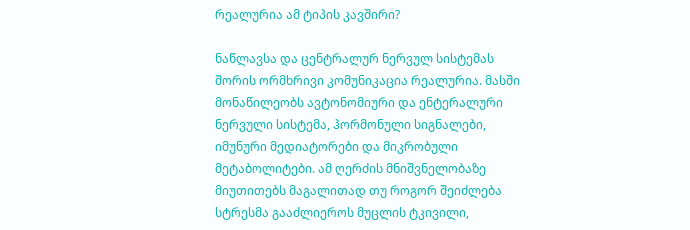რეალურია ამ ტიპის კავშირი?

ნაწლავსა და ცენტრალურ ნერვულ სისტემას შორის ორმხრივი კომუნიკაცია რეალურია. მასში მონაწილეობს ავტონომიური და ენტერალური ნერვული სისტემა, ჰორმონული სიგნალები, იმუნური მედიატორები და მიკრობული მეტაბოლიტები. ამ ღერძის მნიშვნელობაზე მიუთითებს მაგალითად თუ როგორ შეიძლება სტრესმა გააძლიეროს მუცლის ტკივილი,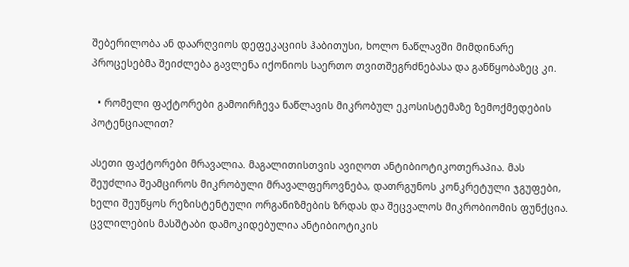შებერილობა ან დაარღვიოს დეფეკაციის ჰაბითუსი, ხოლო ნაწლავში მიმდინარე პროცესებმა შეიძლება გავლენა იქონიოს საერთო თვითშეგრძნებასა და განწყობაზეც კი.

  • რომელი ფაქტორები გამოირჩევა ნაწლავის მიკრობულ ეკოსისტემაზე ზემოქმედების პოტენციალით?

ასეთი ფაქტორები მრავალია. მაგალითისთვის ავიღოთ ანტიბიოტიკოთერაპია. მას შეუძლია შეამციროს მიკრობული მრავალფეროვნება, დათრგუნოს კონკრეტული ჯგუფები, ხელი შეუწყოს რეზისტენტული ორგანიზმების ზრდას და შეცვალოს მიკრობიომის ფუნქცია. ცვლილების მასშტაბი დამოკიდებულია ანტიბიოტიკის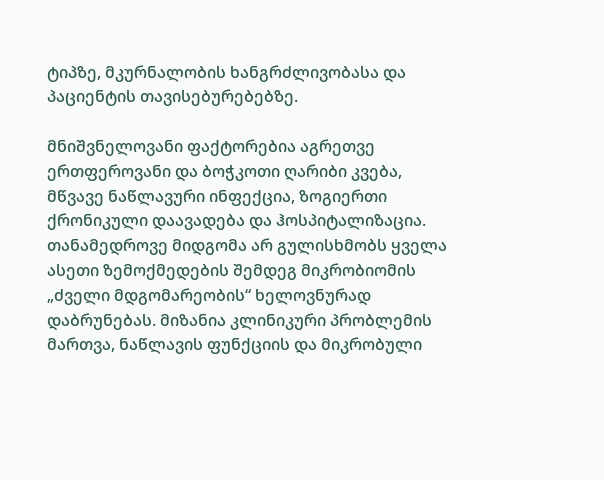ტიპზე, მკურნალობის ხანგრძლივობასა და პაციენტის თავისებურებებზე.

მნიშვნელოვანი ფაქტორებია აგრეთვე ერთფეროვანი და ბოჭკოთი ღარიბი კვება, მწვავე ნაწლავური ინფექცია, ზოგიერთი ქრონიკული დაავადება და ჰოსპიტალიზაცია. თანამედროვე მიდგომა არ გულისხმობს ყველა ასეთი ზემოქმედების შემდეგ მიკრობიომის „ძველი მდგომარეობის“ ხელოვნურად დაბრუნებას. მიზანია კლინიკური პრობლემის მართვა, ნაწლავის ფუნქციის და მიკრობული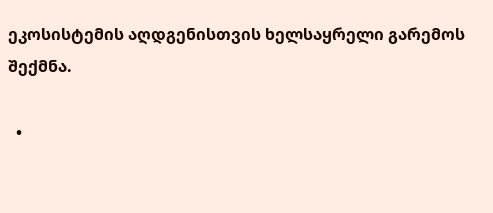ეკოსისტემის აღდგენისთვის ხელსაყრელი გარემოს შექმნა.

  •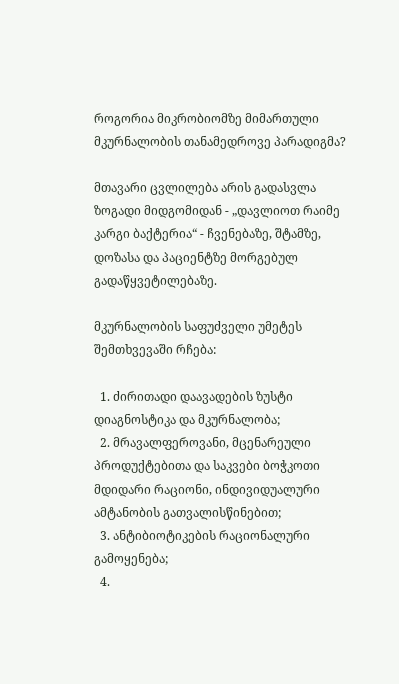როგორია მიკრობიომზე მიმართული მკურნალობის თანამედროვე პარადიგმა?

მთავარი ცვლილება არის გადასვლა ზოგადი მიდგომიდან - „დავლიოთ რაიმე კარგი ბაქტერია“ - ჩვენებაზე, შტამზე, დოზასა და პაციენტზე მორგებულ გადაწყვეტილებაზე.

მკურნალობის საფუძველი უმეტეს შემთხვევაში რჩება:

  1. ძირითადი დაავადების ზუსტი დიაგნოსტიკა და მკურნალობა;
  2. მრავალფეროვანი, მცენარეული პროდუქტებითა და საკვები ბოჭკოთი მდიდარი რაციონი, ინდივიდუალური ამტანობის გათვალისწინებით;
  3. ანტიბიოტიკების რაციონალური გამოყენება;
  4.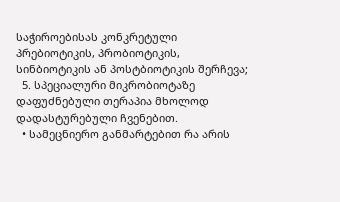საჭიროებისას კონკრეტული პრებიოტიკის, პრობიოტიკის, სინბიოტიკის ან პოსტბიოტიკის შერჩევა;
  5. სპეციალური მიკრობიოტაზე დაფუძნებული თერაპია მხოლოდ დადასტურებული ჩვენებით.
  • სამეცნიერო განმარტებით რა არის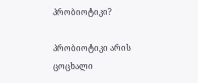პრობიოტიკი?

პრობიოტიკი არის ცოცხალი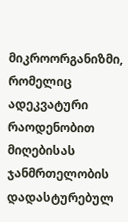მიკროორგანიზმი, რომელიც ადეკვატური რაოდენობით მიღებისას ჯანმრთელობის დადასტურებულ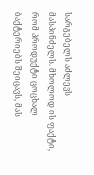სარგებელს აძლევს მასპინძელს. მხოლოდ ის ფაქტი, რომ პროდუქტი ცოცხალ ბაქტერიებს შეიცავს, მას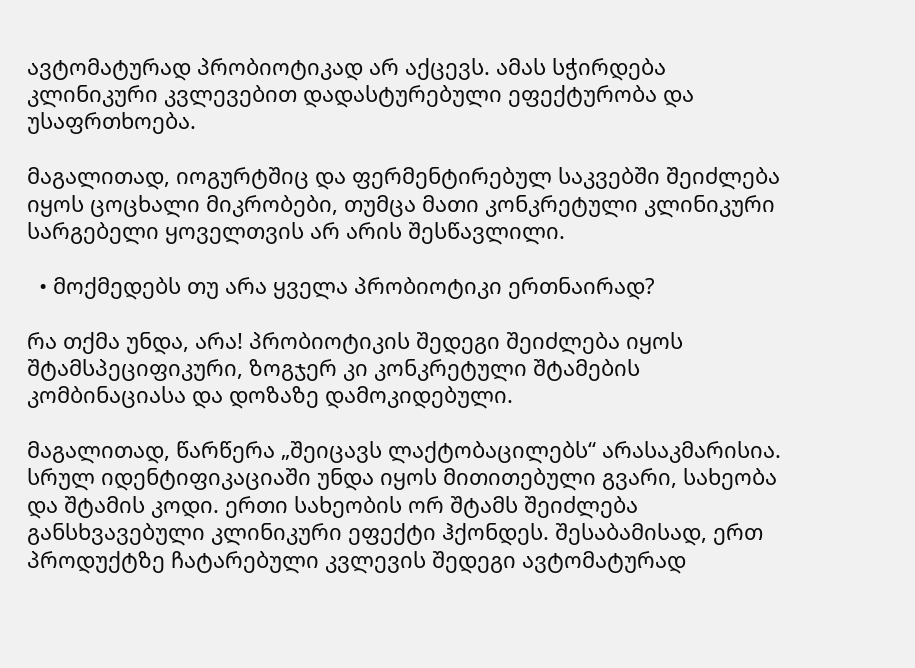ავტომატურად პრობიოტიკად არ აქცევს. ამას სჭირდება კლინიკური კვლევებით დადასტურებული ეფექტურობა და უსაფრთხოება.

მაგალითად, იოგურტშიც და ფერმენტირებულ საკვებში შეიძლება იყოს ცოცხალი მიკრობები, თუმცა მათი კონკრეტული კლინიკური სარგებელი ყოველთვის არ არის შესწავლილი.

  • მოქმედებს თუ არა ყველა პრობიოტიკი ერთნაირად?

რა თქმა უნდა, არა! პრობიოტიკის შედეგი შეიძლება იყოს შტამსპეციფიკური, ზოგჯერ კი კონკრეტული შტამების კომბინაციასა და დოზაზე დამოკიდებული.

მაგალითად, წარწერა „შეიცავს ლაქტობაცილებს“ არასაკმარისია. სრულ იდენტიფიკაციაში უნდა იყოს მითითებული გვარი, სახეობა და შტამის კოდი. ერთი სახეობის ორ შტამს შეიძლება განსხვავებული კლინიკური ეფექტი ჰქონდეს. შესაბამისად, ერთ პროდუქტზე ჩატარებული კვლევის შედეგი ავტომატურად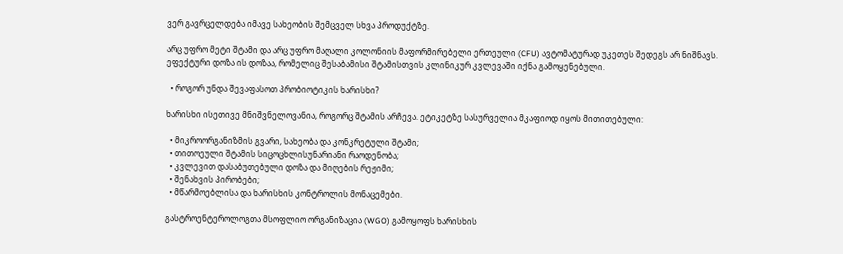ვერ გავრცელდება იმავე სახეობის შემცველ სხვა პროდუქტზე.

არც უფრო მეტი შტამი და არც უფრო მაღალი კოლონიის მაფორმირებელი ერთეული (CFU) ავტომატურად უკეთეს შედეგს არ ნიშნავს. ეფექტური დოზა ის დოზაა, რომელიც შესაბამისი შტამისთვის კლინიკურ კვლევაში იქნა გამოყენებული.

  • როგორ უნდა შევაფასოთ პრობიოტიკის ხარისხი?

ხარისხი ისეთივე მნიშვნელოვანია, როგორც შტამის არჩევა. ეტიკეტზე სასურველია მკაფიოდ იყოს მითითებული:

  • მიკროორგანიზმის გვარი, სახეობა და კონკრეტული შტამი;
  • თითოეული შტამის სიცოცხლისუნარიანი რაოდენობა;
  • კვლევით დასაბუთებული დოზა და მიღების რეჟიმი;
  • შენახვის პირობები;
  • მწარმოებლისა და ხარისხის კონტროლის მონაცემები.

გასტროენტეროლოგთა მსოფლიო ორგანიზაცია (WGO) გამოყოფს ხარისხის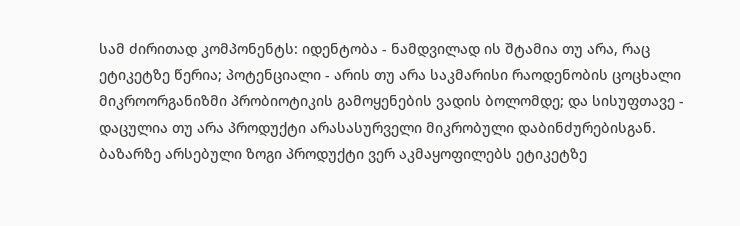სამ ძირითად კომპონენტს: იდენტობა - ნამდვილად ის შტამია თუ არა, რაც ეტიკეტზე წერია; პოტენციალი - არის თუ არა საკმარისი რაოდენობის ცოცხალი მიკროორგანიზმი პრობიოტიკის გამოყენების ვადის ბოლომდე; და სისუფთავე - დაცულია თუ არა პროდუქტი არასასურველი მიკრობული დაბინძურებისგან. ბაზარზე არსებული ზოგი პროდუქტი ვერ აკმაყოფილებს ეტიკეტზე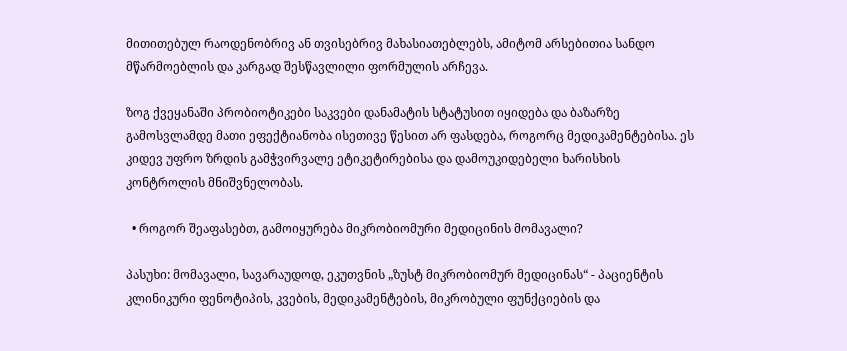მითითებულ რაოდენობრივ ან თვისებრივ მახასიათებლებს, ამიტომ არსებითია სანდო მწარმოებლის და კარგად შესწავლილი ფორმულის არჩევა.

ზოგ ქვეყანაში პრობიოტიკები საკვები დანამატის სტატუსით იყიდება და ბაზარზე გამოსვლამდე მათი ეფექტიანობა ისეთივე წესით არ ფასდება, როგორც მედიკამენტებისა. ეს კიდევ უფრო ზრდის გამჭვირვალე ეტიკეტირებისა და დამოუკიდებელი ხარისხის კონტროლის მნიშვნელობას.

  • როგორ შეაფასებთ, გამოიყურება მიკრობიომური მედიცინის მომავალი?

პასუხი: მომავალი, სავარაუდოდ, ეკუთვნის „ზუსტ მიკრობიომურ მედიცინას“ - პაციენტის კლინიკური ფენოტიპის, კვების, მედიკამენტების, მიკრობული ფუნქციების და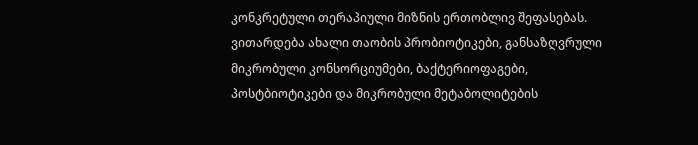კონკრეტული თერაპიული მიზნის ერთობლივ შეფასებას. ვითარდება ახალი თაობის პრობიოტიკები, განსაზღვრული მიკრობული კონსორციუმები, ბაქტერიოფაგები, პოსტბიოტიკები და მიკრობული მეტაბოლიტების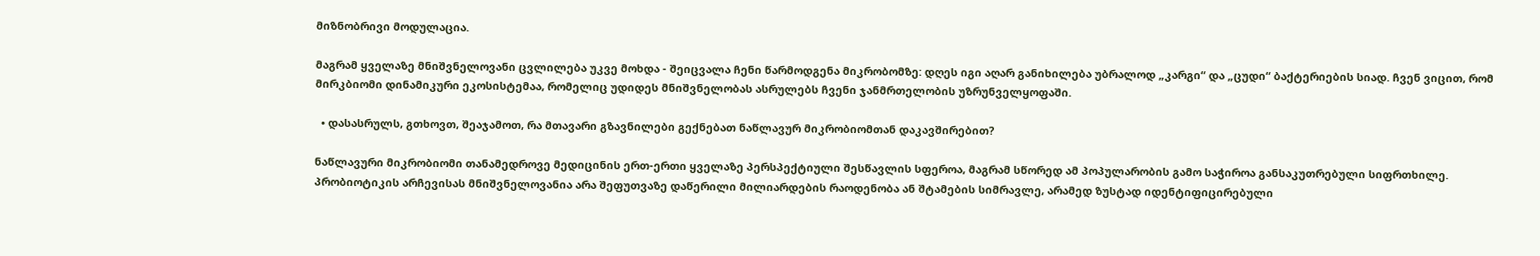მიზნობრივი მოდულაცია.

მაგრამ ყველაზე მნიშვნელოვანი ცვლილება უკვე მოხდა - შეიცვალა ჩენი წარმოდგენა მიკრობომზე: დღეს იგი აღარ განიხილება უბრალოდ „კარგი“ და „ცუდი“ ბაქტერიების სიად. ჩვენ ვიცით, რომ მირკბიომი დინამიკური ეკოსისტემაა, რომელიც უდიდეს მნიშვნელობას ასრულებს ჩვენი ჯანმრთელობის უზრუნველყოფაში.

  • დასასრულს, გთხოვთ, შეაჯამოთ, რა მთავარი გზავნილები გექნებათ ნაწლავურ მიკრობიომთან დაკავშირებით?

ნაწლავური მიკრობიომი თანამედროვე მედიცინის ერთ-ერთი ყველაზე პერსპექტიული შესწავლის სფეროა, მაგრამ სწორედ ამ პოპულარობის გამო საჭიროა განსაკუთრებული სიფრთხილე. პრობიოტიკის არჩევისას მნიშვნელოვანია არა შეფუთვაზე დაწერილი მილიარდების რაოდენობა ან შტამების სიმრავლე, არამედ ზუსტად იდენტიფიცირებული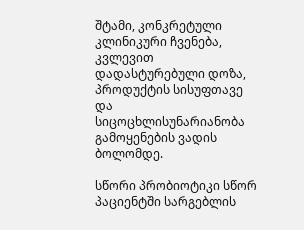შტამი, კონკრეტული კლინიკური ჩვენება, კვლევით დადასტურებული დოზა, პროდუქტის სისუფთავე და სიცოცხლისუნარიანობა გამოყენების ვადის ბოლომდე.

სწორი პრობიოტიკი სწორ პაციენტში სარგებლის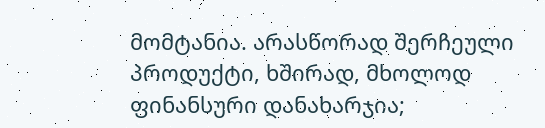მომტანია. არასწორად შერჩეული პროდუქტი, ხშირად, მხოლოდ ფინანსური დანახარჯია;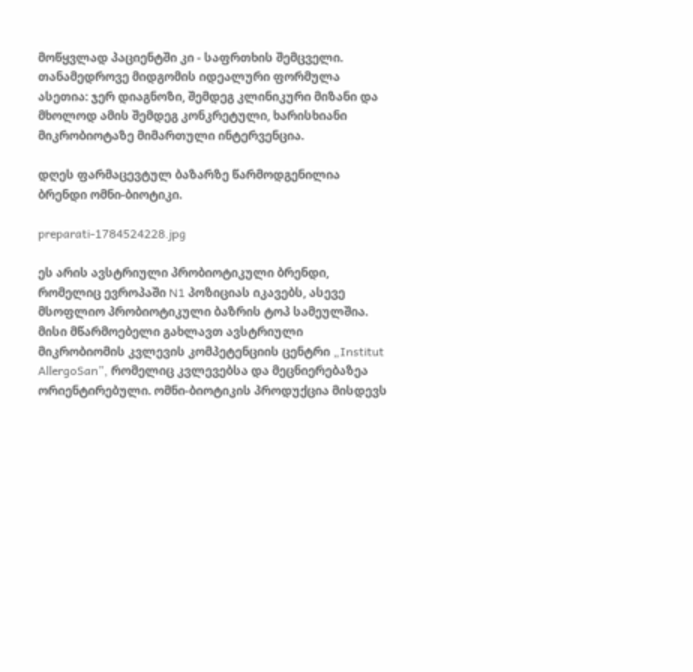მოწყვლად პაციენტში კი - საფრთხის შემცველი. თანამედროვე მიდგომის იდეალური ფორმულა ასეთია: ჯერ დიაგნოზი, შემდეგ კლინიკური მიზანი და მხოლოდ ამის შემდეგ კონკრეტული, ხარისხიანი მიკრობიოტაზე მიმართული ინტერვენცია.

დღეს ფარმაცევტულ ბაზარზე წარმოდგენილია ბრენდი ომნი-ბიოტიკი.

preparati-1784524228.jpg

ეს არის ავსტრიული პრობიოტიკული ბრენდი, რომელიც ევროპაში N1 პოზიციას იკავებს, ასევე მსოფლიო პრობიოტიკული ბაზრის ტოპ სამეულშია. მისი მწარმოებელი გახლავთ ავსტრიული მიკრობიომის კვლევის კომპეტენციის ცენტრი „Institut AllergoSan”, რომელიც კვლევებსა და მეცნიერებაზეა ორიენტირებული. ომნი-ბიოტიკის პროდუქცია მისდევს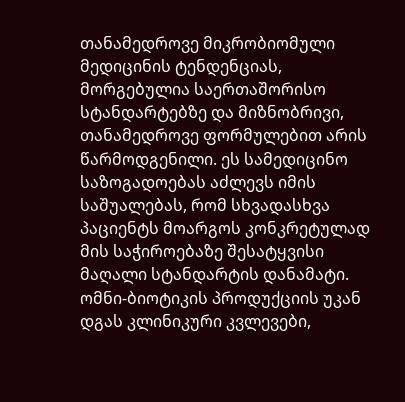თანამედროვე მიკრობიომული მედიცინის ტენდენციას, მორგებულია საერთაშორისო სტანდარტებზე და მიზნობრივი, თანამედროვე ფორმულებით არის წარმოდგენილი. ეს სამედიცინო საზოგადოებას აძლევს იმის საშუალებას, რომ სხვადასხვა პაციენტს მოარგოს კონკრეტულად მის საჭიროებაზე შესატყვისი მაღალი სტანდარტის დანამატი. ომნი-ბიოტიკის პროდუქციის უკან დგას კლინიკური კვლევები,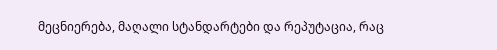მეცნიერება, მაღალი სტანდარტები და რეპუტაცია, რაც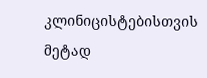კლინიცისტებისთვის მეტად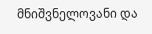მნიშვნელოვანი და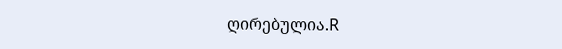ღირებულია.R